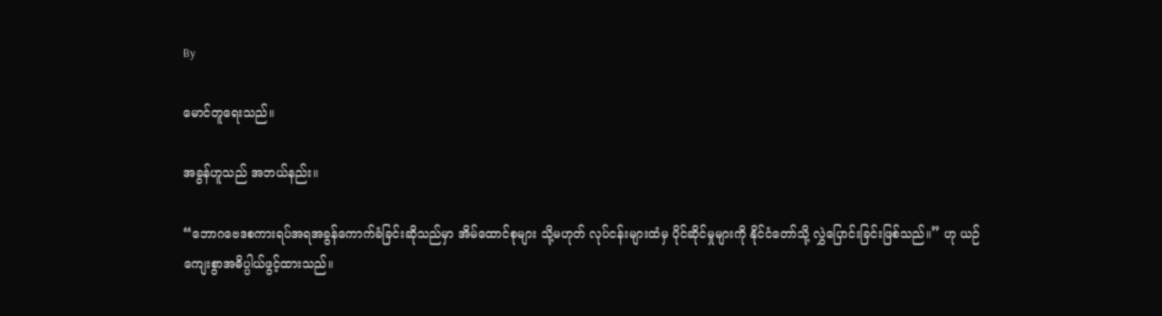By

မောင်တူရေးသည်။

အခွန်ဟူသည် အဘယ်နည်း။

“ဘောဂဗေဒစကားရပ်အရအခွန်ကောက်ခံခြင်းဆိုသည်မှာ အိမ်ထောင်စုများ သို့မဟုတ် လုပ်ငန်းများထံမှ ပိုင်ဆိုင်မှုများကို နိုင်ငံတော်သို့ လွှဲပြောင်းခြင်းဖြစ်သည်။” ဟု ယဉ်ကျေးစွာအဓိပ္ပါယ်ဖွင့်ထားသည်။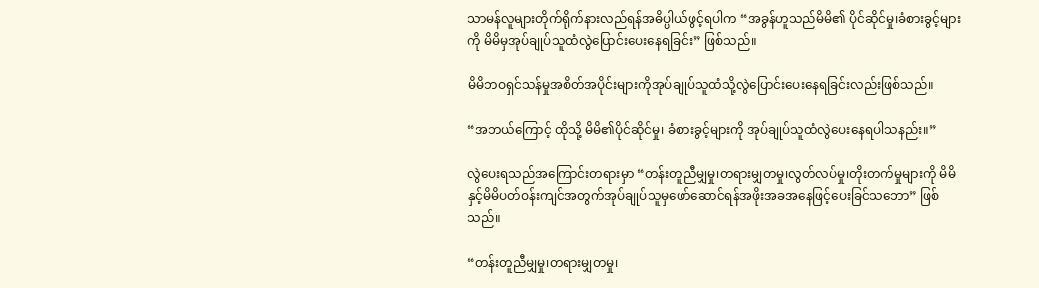သာမန်လူများတိုက်ရိုက်နားလည်ရန်အဓိပ္ပါယ်ဖွင့်ရပါက “အခွန်ဟူသည်မိမိ၏ ပိုင်ဆိုင်မှု၊ခံစားခွင့်များကို မိမိမှအုပ်ချုပ်သူထံလွဲပြောင်းပေးနေရခြင်း” ဖြစ်သည်။

မိမိဘဝရှင်သန်မှုအစိတ်အပိုင်းများကိုအုပ်ချုပ်သူထံသို့လွဲပြောင်းပေးနေရခြင်းလည်းဖြစ်သည်။

“အဘယ်ကြောင့် ထိုသို့ မိမိ၏ပိုင်ဆိုင်မှု၊ ခံစားခွင့်များကို အုပ်ချုပ်သူထံလွဲပေးနေရပါသနည်း။”

လွဲပေးရသည်အကြောင်းတရားမှာ “တန်းတူညီမျှမှု၊တရားမျှတမှု၊လွတ်လပ်မှု၊တိုးတက်မှုများကို မိမိနှင့်မိမိပတ်ဝန်းကျင်အတွက်အုပ်ချုပ်သူမှဖော်ဆောင်ရန်အဖိုးအခအနေဖြင့်ပေးခြင်သဘော” ဖြစ်သည်။

“တန်းတူညီမျှမှု၊တရားမျှတမှု၊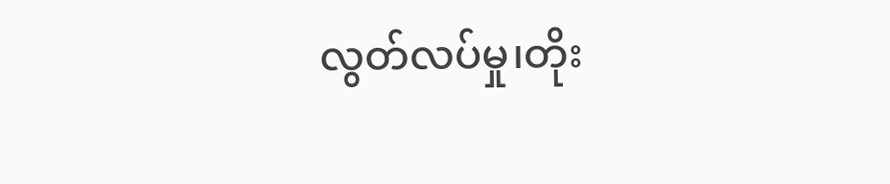လွတ်လပ်မှု၊တိုး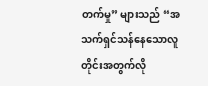တက်မှု” များသည် “အသက်ရှင်သန်နေသောလူတိုင်းအတွက်လို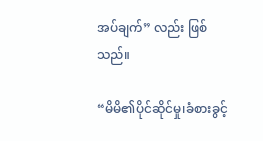အပ်ချက်” လည်း ဖြစ်သည်။

“မိမိ၏ပိုင်ဆိုင်မှု၊ခံစားခွင့်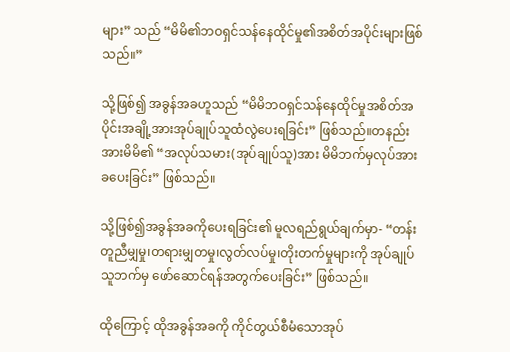များ” သည် “မိမိ၏ဘဝရှင်သန်နေထိုင်မှု၏အစိတ်အပိုင်းများဖြစ်သည်။”

သို့ဖြစ်၍ အခွန်အခဟူသည် “မိမိဘဝရှင်သန်နေထိုင်မှုအစိတ်အပိုင်းအချို့အားအုပ်ချုပ်သူထံလွဲပေးရခြင်း” ဖြစ်သည်။တနည်းအားမိမိ၏ “အလုပ်သမား(အုပ်ချုပ်သူ)အား မိမိဘက်မှလုပ်အားခပေးခြင်း” ဖြစ်သည်။

သို့ဖြစ်၍အခွန်အခကိုပေးရခြင်း၏ မူလရည်ရွယ်ချက်မှာ- “တန်းတူညီမျှမှု၊တရားမျှတမှု၊လွတ်လပ်မှု၊တိုးတက်မှုများကို အုပ်ချုပ်သူဘက်မှ ဖော်ဆောင်ရန်အတွက်ပေးခြင်း” ဖြစ်သည်။

ထိုကြောင့် ထိုအခွန်အခကို ကိုင်တွယ်စီမံသောအုပ်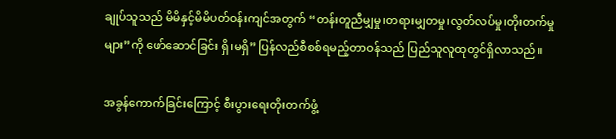ချုပ်သူသည် မိမိနှင့်မိမိပတ်ဝန်းကျင်အတွက် “တန်းတူညီမျှမှု၊တရားမျှတမှု၊လွတ်လပ်မှု၊တိုးတက်မှုများ”ကို ဖော်ဆောင်ခြင်း ရှိ၊မရှိ” ပြန်လည်စီစစ်ရမည့်တာဝန်သည် ပြည်သူလူထုတွင်ရှိလာသည်။

အခွန်ကောက်ခြင်းကြောင့် စီးပွားရေးတိုးတက်ဖွံ့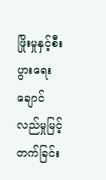ဖြိုးမှုနှင့်စီးပွားရေးချောင်လည်မှုမြင့်တက်ခြင်း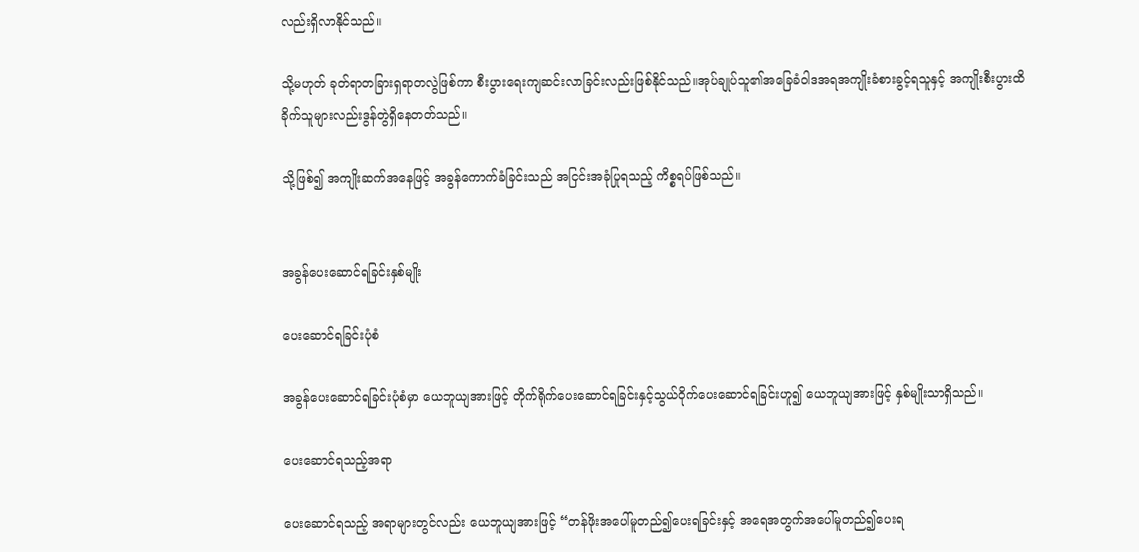လည်းရှိလာနိုင်သည်။

သို့မဟုတ် ခုတ်ရာတခြားရှရာတလွဲဖြစ်ကာ စီးပွားရေးကျဆင်းလာခြင်းလည်းဖြစ်နိုင်သည်။အုပ်ချုပ်သူ၏အခြေခံဝါဒအရအကျိုးခံစားခွင့်ရသူနှင့် အကျိုးစီးပွားထိခိုက်သူများလည်းဒွန်တွဲရှိနေတတ်သည်။

သို့ဖြစ်၍ အကျိုးဆက်အနေဖြင့် အခွန်ကောက်ခံခြင်းသည် အငြင်းအခုံပြုရသည့် ကိစ္စရပ်ဖြစ်သည်။


အခွန်ပေးဆောင်ရခြင်းနှစ်မျိုး

ပေးဆောင်ရခြင်းပုံစံ

အခွန်ပေးဆောင်ရခြင်းပုံစံမှာ ယေဘူယျအားဖြင့် တိုက်ရိုက်ပေးဆောင်ရခြင်းနှင့်သွယ်ဝိုက်ပေးဆောင်ရခြင်းဟူ၍ ယေဘူယျအားဖြင့် နှစ်မျိုးသာရှိသည်။

ပေးဆောင်ရသည့်အရာ

ပေးဆောင်ရသည့် အရာများတွင်လည်း ယေဘူယျအားဖြင့် “တန်ဖိုးအပေါ်မူတည်၍ပေးရခြင်းနှင့် အရေအတွက်အပေါ်မူတည်၍ပေးရ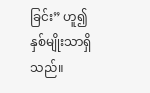ခြင်း” ဟူ၍ နှစ်မျိုးသာရှိသည်။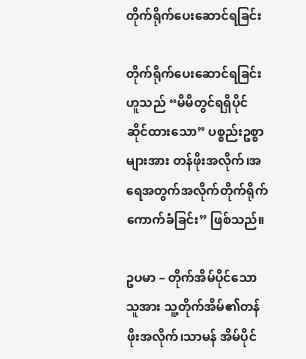တိုက်ရိုက်ပေးဆောင်ရခြင်း

တိုက်ရိုက်ပေးဆောင်ရခြင်းဟူသည် “မိမိတွင်ရရှိပိုင်ဆိုင်ထားသော” ပစ္စည်းဥစ္စာများအား တန်ဖိုးအလိုက်၊အရေအတွက်အလိုက်တိုက်ရိုက်ကောက်ခံခြင်း” ဖြစ်သည်။

ဥပမာ – တိုက်အိမ်ပိုင်သောသူအား သူ့တိုက်အိမ်၏တန်ဖိုးအလိုက်၊သာမန် အိမ်ပိုင်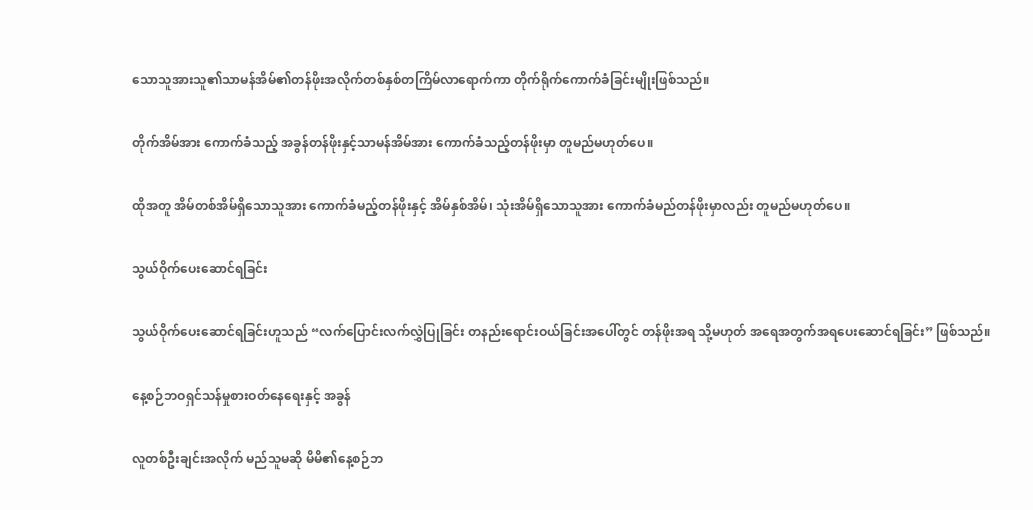သောသူအားသူ၏သာမန်အိမ်၏တန်ဖိုးအလိုက်တစ်နှစ်တကြိမ်လာရောက်ကာ တိုက်ရိုက်ကောက်ခံခြင်းမျိုးဖြစ်သည်။

တိုက်အိမ်အား ကောက်ခံသည့် အခွန်တန်ဖိုးနှင့်သာမန်အိမ်အား ကောက်ခံသည့်တန်ဖိုးမှာ တူမည်မဟုတ်ပေ။

ထိုအတူ အိမ်တစ်အိမ်ရှိသောသူအား ကောက်ခံမည့်တန်ဖိုးနှင့် အိမ်နှစ်အိမ်၊ သုံးအိမ်ရှိသောသူအား ကောက်ခံမည်တန်ဖိုးမှာလည်း တူမည်မဟုတ်ပေ။

သွယ်ဝိုက်ပေးဆောင်ရခြင်း

သွယ်ဝိုက်ပေးဆောင်ရခြင်းဟူသည် “လက်ပြောင်းလက်လွှဲပြုခြင်း တနည်းရောင်းဝယ်ခြင်းအပေါ်တွင် တန်ဖိုးအရ သို့မဟုတ် အရေအတွက်အရပေးဆောင်ရခြင်း” ဖြစ်သည်။

နေ့စဉ်ဘဝရှင်သန်မှုစားဝတ်နေရေးနှင့် အခွန်

လူတစ်ဦးချင်းအလိုက် မည်သူမဆို မိမိ၏နေ့စဉ်ဘ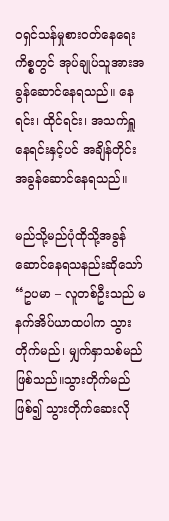ဝရှင်သန်မှုစားဝတ်နေရေးကိစ္စတွင် အုပ်ချုပ်သူအားအခွန်ဆောင်နေရသည်။ နေရင်း၊ ထိုင်ရင်း၊ အသက်ရှူနေရင်းနှင့်ပင် အချိန်တိုင်းအခွန်ဆောင်နေရသည်။

မည်သို့မည်ပုံထိုသို့အခွန်ဆောင်နေရသနည်းဆိုသော် “ဥပမာ – လူတစ်ဦးသည် မနက်အိပ်ယာထပါက သွားတိုက်မည်၊ မျှက်နှာသစ်မည်ဖြစ်သည်။သွားတိုက်မည်ဖြစ်၍ သွားတိုက်ဆေးလို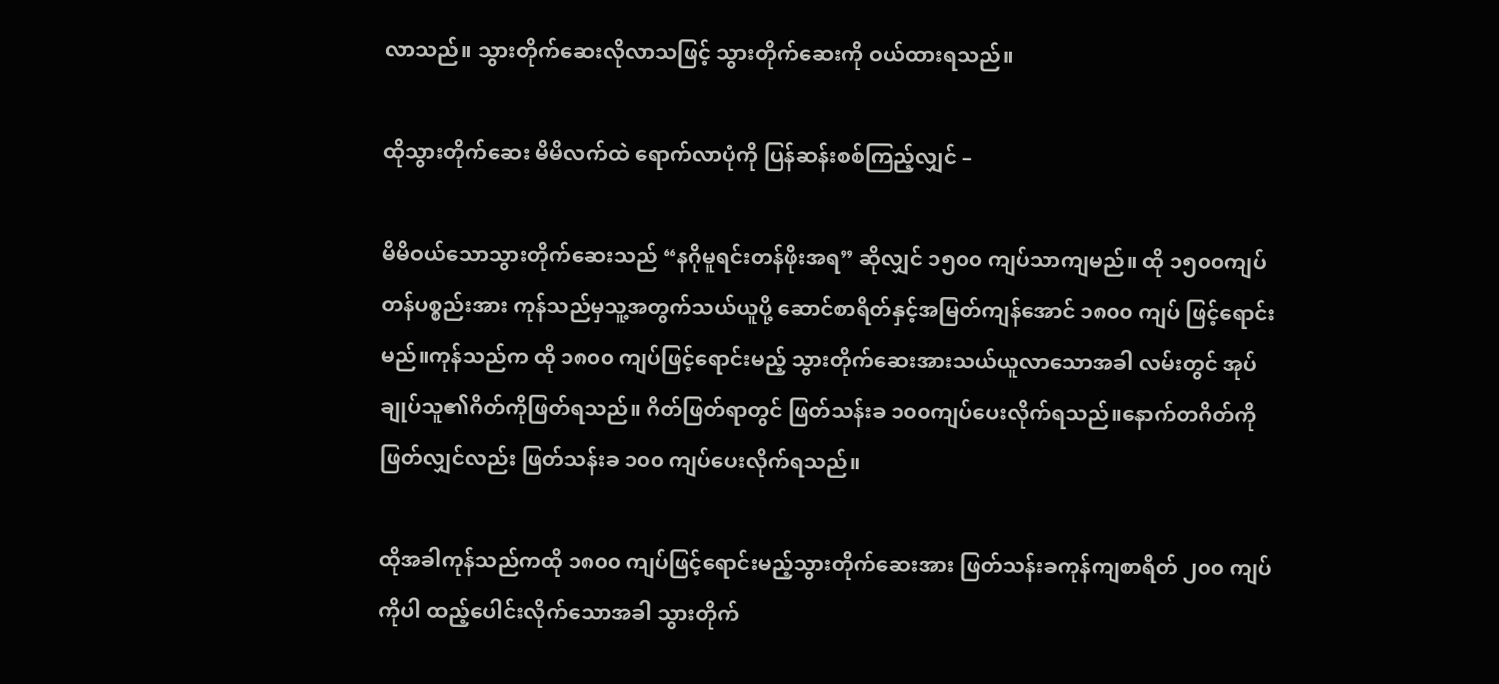လာသည်။ သွားတိုက်ဆေးလိုလာသဖြင့် သွားတိုက်ဆေးကို ဝယ်ထားရသည်။

ထိုသွားတိုက်ဆေး မိမိလက်ထဲ ရောက်လာပုံကို ပြန်ဆန်းစစ်ကြည့်လျှင် –

မိမိဝယ်သောသွားတိုက်ဆေးသည် “နဂိုမူရင်းတန်ဖိုးအရ” ဆိုလျှင် ၁၅၀၀ ကျပ်သာကျမည်။ ထို ၁၅၀၀ကျပ်တန်ပစ္စည်းအား ကုန်သည်မှသူ့အတွက်သယ်ယူပို့ ဆောင်စာရိတ်နှင့်အမြတ်ကျန်အောင် ၁၈၀၀ ကျပ် ဖြင့်ရောင်းမည်။ကုန်သည်က ထို ၁၈၀၀ ကျပ်ဖြင့်ရောင်းမည့် သွားတိုက်ဆေးအားသယ်ယူလာသောအခါ လမ်းတွင် အုပ်ချုပ်သူ၏ဂိတ်ကိုဖြတ်ရသည်။ ဂိတ်ဖြတ်ရာတွင် ဖြတ်သန်းခ ၁၀၀ကျပ်ပေးလိုက်ရသည်။နောက်တဂိတ်ကို ဖြတ်လျှင်လည်း ဖြတ်သန်းခ ၁၀၀ ကျပ်ပေးလိုက်ရသည်။

ထိုအခါကုန်သည်ကထို ၁၈၀၀ ကျပ်ဖြင့်ရောင်းမည့်သွားတိုက်ဆေးအား ဖြတ်သန်းခကုန်ကျစာရိတ် ၂၀၀ ကျပ်ကိုပါ ထည့်ပေါင်းလိုက်သောအခါ သွားတိုက်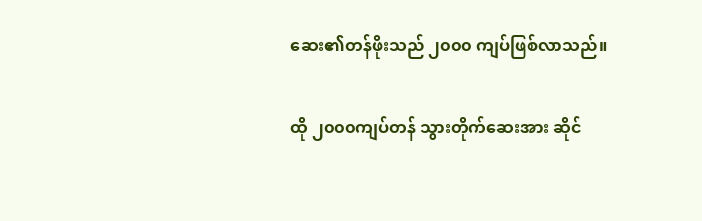ဆေး၏တန်ဖိုးသည် ၂၀၀၀ ကျပ်ဖြစ်လာသည်။

ထို ၂၀၀၀ကျပ်တန် သွားတိုက်ဆေးအား ဆိုင်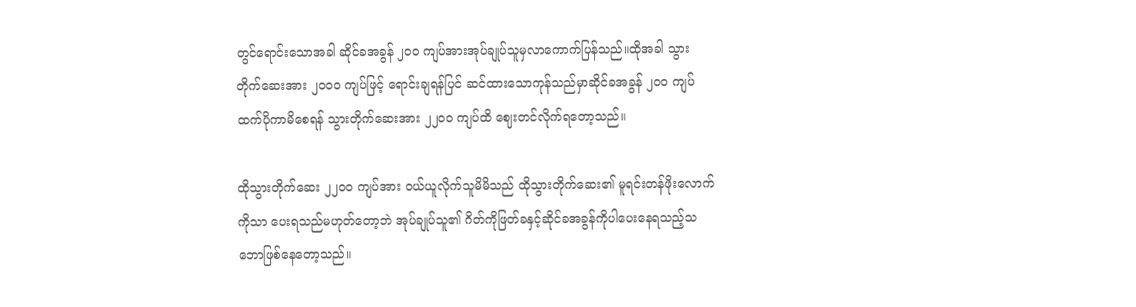တွင်ရောင်းသောအခါ ဆိုင်ခအခွန် ၂၀၀ ကျပ်အားအုပ်ချုပ်သူမှလာကောက်ပြန်သည်။ထိုအခါ သွားတိုက်ဆေးအား ၂၀၀၀ ကျပ်ဖြင့် ရောင်းချရန်ပြင် ဆင်ထားသောကုန်သည်မှာဆိုင်ခအခွန် ၂၀၀ ကျပ်ထက်ပိုကာမိစေရန် သွားတိုက်ဆေးအား ၂၂၀၀ ကျပ်ထိ ဈေးတင်လိုက်ရတော့သည်။

ထိုသွားတိုက်ဆေး ၂၂၀၀ ကျပ်အား ဝယ်ယူလိုက်သူမိမိသည် ထိုသွားတိုက်ဆေး၏ မူရင်းတန်ဖိုးလောက်ကိုသာ ပေးရသည်မဟုတ်တော့ဘဲ အုပ်ချုပ်သူ၏ ဂိတ်ကိုဖြတ်ခနှင့်ဆိုင်ခအခွန်ကိုပါပေးနေရသည့်သဘောဖြစ်နေတော့သည်။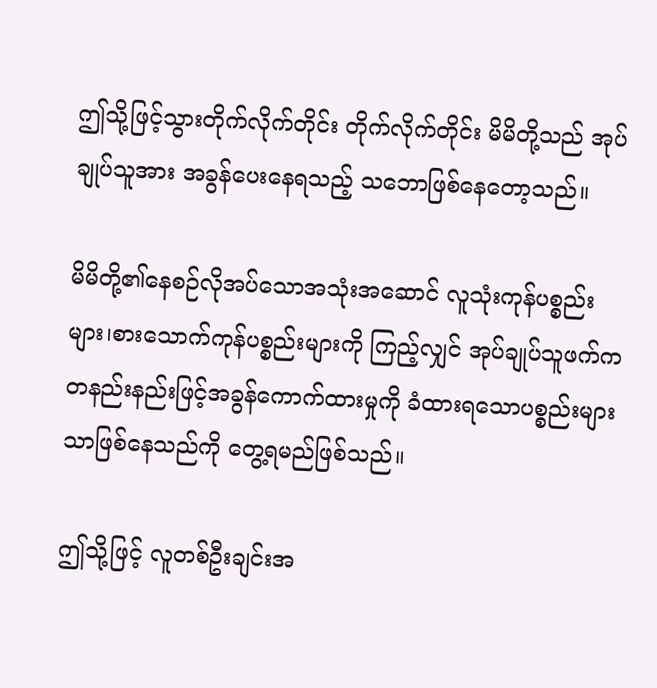ဤသို့ဖြင့်သွားတိုက်လိုက်တိုင်း တိုက်လိုက်တိုင်း မိမိတို့သည် အုပ်ချုပ်သူအား အခွန်ပေးနေရသည့် သဘောဖြစ်နေတော့သည်။

မိမိတို့၏နေစဉ်လိုအပ်သောအသုံးအဆောင် လူသုံးကုန်ပစ္စည်းများ၊စားသောက်ကုန်ပစ္စည်းများကို ကြည့်လျှင် အုပ်ချုပ်သူဖက်က တနည်းနည်းဖြင့်အခွန်ကောက်ထားမှုကို ခံထားရသောပစ္စည်းများသာဖြစ်နေသည်ကို တွေ့ရမည်ဖြစ်သည်။

ဤသို့ဖြင့် လူတစ်ဦးချင်းအ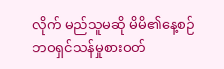လိုက် မည်သူမဆို မိမိ၏နေ့စဉ်ဘဝရှင်သန်မှုစားဝတ်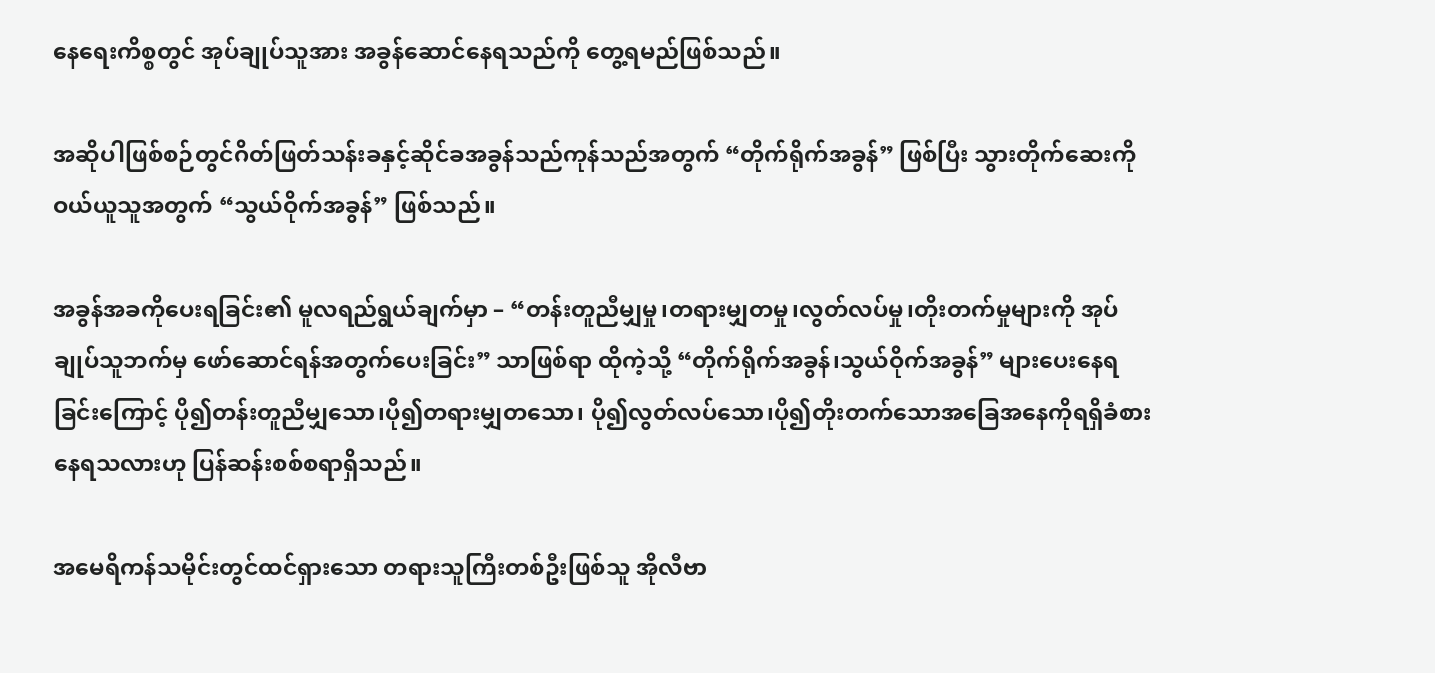နေရေးကိစ္စတွင် အုပ်ချုပ်သူအား အခွန်ဆောင်နေရသည်ကို တွေ့ရမည်ဖြစ်သည်။

အဆိုပါဖြစ်စဉ်တွင်ဂိတ်ဖြတ်သန်းခနှင့်ဆိုင်ခအခွန်သည်ကုန်သည်အတွက် “တိုက်ရိုက်အခွန်” ဖြစ်ပြီး သွားတိုက်ဆေးကို ဝယ်ယူသူအတွက် “သွယ်ဝိုက်အခွန်” ဖြစ်သည်။

အခွန်အခကိုပေးရခြင်း၏ မူလရည်ရွယ်ချက်မှာ – “တန်းတူညီမျှမှု၊တရားမျှတမှု၊လွတ်လပ်မှု၊တိုးတက်မှုများကို အုပ်ချုပ်သူဘက်မှ ဖော်ဆောင်ရန်အတွက်ပေးခြင်း” သာဖြစ်ရာ ထိုကဲ့သို့ “တိုက်ရိုက်အခွန်၊သွယ်ဝိုက်အခွန်” များပေးနေရခြင်းကြောင့် ပို၍တန်းတူညီမျှသော၊ပို၍တရားမျှတသော၊ ပို၍လွတ်လပ်သော၊ပို၍တိုးတက်သောအခြေအနေကိုရရှိခံစားနေရသလားဟု ပြန်ဆန်းစစ်စရာရှိသည်။

အမေရိကန်သမိုင်းတွင်ထင်ရှားသော တရားသူကြီးတစ်ဦးဖြစ်သူ အိုလီဗာ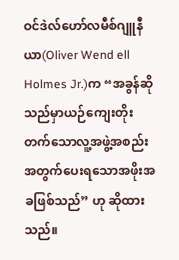ဝင်ဒဲလ်ဟော်လမီစ်ဂျူနီယာ(Oliver Wend ell Holmes Jr.)က “အခွန်ဆိုသည်မှာယဉ်ကျေးတိုးတက်သောလူ့အဖွဲ့အစည်းအတွက်ပေးရသောအဖိုးအခဖြစ်သည်” ဟု ဆိုထားသည်။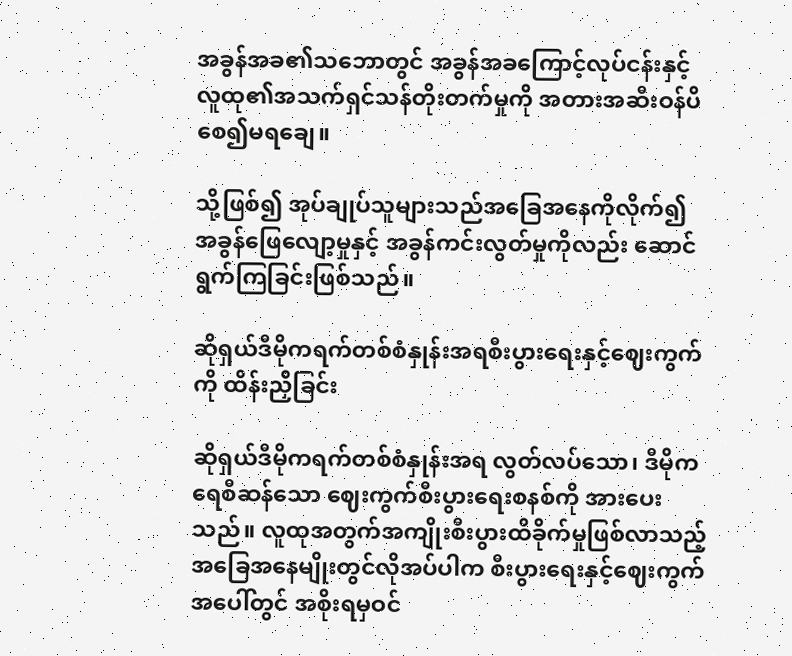အခွန်အခ၏သဘောတွင် အခွန်အခကြောင့်လုပ်ငန်းနှင့်လူထု၏အသက်ရှင်သန်တိုးတက်မှုကို အတားအဆီးဝန်ပိစေ၍မရချေ။

သို့ဖြစ်၍ အုပ်ချုပ်သူများသည်အခြေအနေကိုလိုက်၍ အခွန်ဖြေလျော့မှုနှင့် အခွန်ကင်းလွတ်မှုကိုလည်း ဆောင်ရွက်ကြခြင်းဖြစ်သည်။

ဆိုရှယ်ဒီမိုကရက်တစ်စံနှုန်းအရစီးပွားရေးနှင့်ဈေးကွက်ကို ထိန်းညှိခြင်း

ဆိုရှယ်ဒီမိုကရက်တစ်စံနှုန်းအရ လွတ်လပ်သော၊ ဒီမိုကရေစီဆန်သော ဈေးကွက်စီးပွားရေးစနစ်ကို အားပေးသည်။ လူထုအတွက်အကျိုးစီးပွားထိခိုက်မှုဖြစ်လာသည့်အခြေအနေမျိုးတွင်လိုအပ်ပါက စီးပွားရေးနှင့်ဈေးကွက်အပေါ်တွင် အစိုးရမှဝင်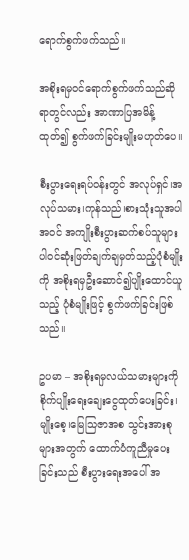ရောက်စွက်ဖက်သည်။

အစိုးရမှဝင်ရောက်စွက်ဖက်သည်ဆိုရာတွင်လည်း အာဏာပြအမိန့်ထုတ်၍ စွက်ဖက်ခြင်းမျိုးမဟုတ်ပေ။

စီးပွားရေးရပ်ဝန်းတွင် အလုပ်ရှင်၊အလုပ်သမား၊ကုန်သည်၊စားသုံးသူအပါအဝင် အကျိုးစီးပွားဆက်စပ်သူများ ပါဝင်ဆုံးဖြတ်ချက်ချမှတ်သည့်ပုံစံမျိုးကို အစိုးရမှဦးဆောင်၍ပျိုးထောင်ယူသည့် ပုံစံမျိုးဖြင့် စွက်ဖက်ခြင်းဖြစ်သည်။

ဥပမာ – အစိုးရမှလယ်သမားများကို စိုက်ပျိုးရေးချေးငွေထုတ်ပေးခြင်း၊မျိုးစေ့၊မြေသြဇာအစ သွင်းအားစုများအတွက် ထောက်ပံကူညီမှုပေးခြင်းသည် စီးပွားရေးအပေါ် အ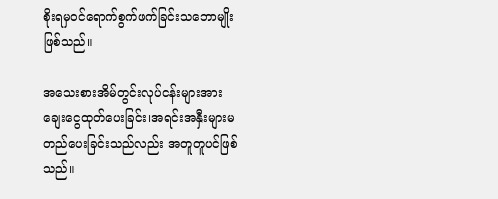စိုးရမှဝင်ရောက်စွက်ဖက်ခြင်းသဘောမျိုးဖြစ်သည်။

အသေးစားအိမ်တွင်းလုပ်ငန်းများအား ချေးငွေထုတ်ပေးခြင်း၊အရင်းအနှီးများမတည်ပေးခြင်းသည်လည်း အတူတူပင်ဖြစ်သည်။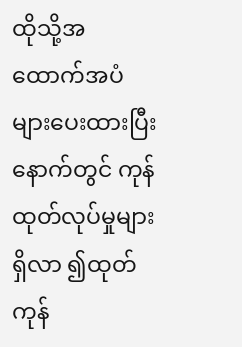ထိုသို့အထောက်အပံများပေးထားပြီးနောက်တွင် ကုန်ထုတ်လုပ်မှုများရှိလာ ၍ထုတ်ကုန်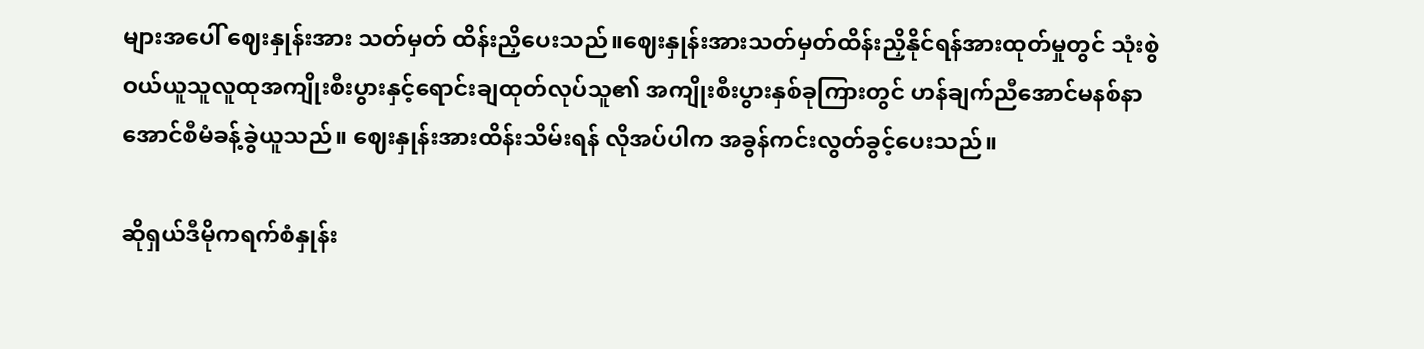များအပေါ် ဈေးနှုန်းအား သတ်မှတ် ထိန်းညှိပေးသည်။ဈေးနှုန်းအားသတ်မှတ်ထိန်းညှိနိုင်ရန်အားထုတ်မှုတွင် သုံးစွဲဝယ်ယူသူလူထုအကျိုးစီးပွားနှင့်ရောင်းချထုတ်လုပ်သူ၏ အကျိုးစီးပွားနှစ်ခုကြားတွင် ဟန်ချက်ညီအောင်မနစ်နာအောင်စီမံခန့်ခွဲယူသည်။ ဈေးနှုန်းအားထိန်းသိမ်းရန် လိုအပ်ပါက အခွန်ကင်းလွတ်ခွင့်ပေးသည်။

ဆိုရှယ်ဒီမိုကရက်စံနှုန်း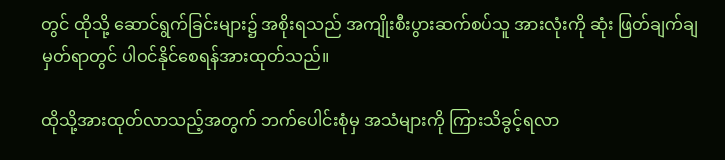တွင် ထိုသို့ ဆောင်ရွက်ခြင်းများ၌ အစိုးရသည် အကျိုးစီးပွားဆက်စပ်သူ အားလုံးကို ဆုံး ဖြတ်ချက်ချမှတ်ရာတွင် ပါဝင်နိုင်စေရန်အားထုတ်သည်။

ထိုသို့အားထုတ်လာသည့်အတွက် ဘက်ပေါင်းစုံမှ အသံများကို ကြားသိခွင့်ရလာ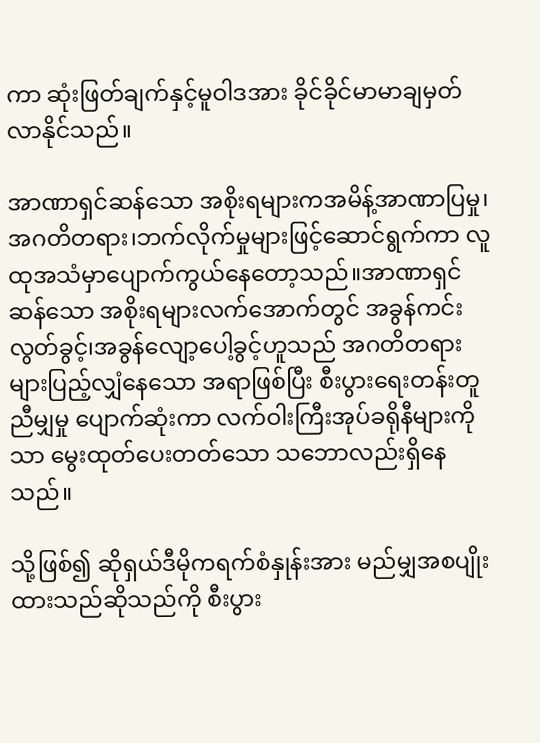ကာ ဆုံးဖြတ်ချက်နှင့်မူဝါဒအား ခိုင်ခိုင်မာမာချမှတ်လာနိုင်သည်။

အာဏာရှင်ဆန်သော အစိုးရများကအမိန့်အာဏာပြမှု၊အဂတိတရား၊ဘက်လိုက်မှုများဖြင့်ဆောင်ရွက်ကာ လူထုအသံမှာပျောက်ကွယ်နေတော့သည်။အာဏာရှင်ဆန်သော အစိုးရများလက်အောက်တွင် အခွန်ကင်းလွတ်ခွင့်၊အခွန်လျော့ပေါ့ခွင့်ဟူသည် အဂတိတရားများပြည့်လျှံနေသော အရာဖြစ်ပြီး စီးပွားရေးတန်းတူညီမျှမှု ပျောက်ဆုံးကာ လက်ဝါးကြီးအုပ်ခရိုနီများကိုသာ မွေးထုတ်ပေးတတ်သော သဘောလည်းရှိနေသည်။

သို့ဖြစ်၍ ဆိုရှယ်ဒီမိုကရက်စံနှုန်းအား မည်မျှအစပျိုးထားသည်ဆိုသည်ကို စီးပွား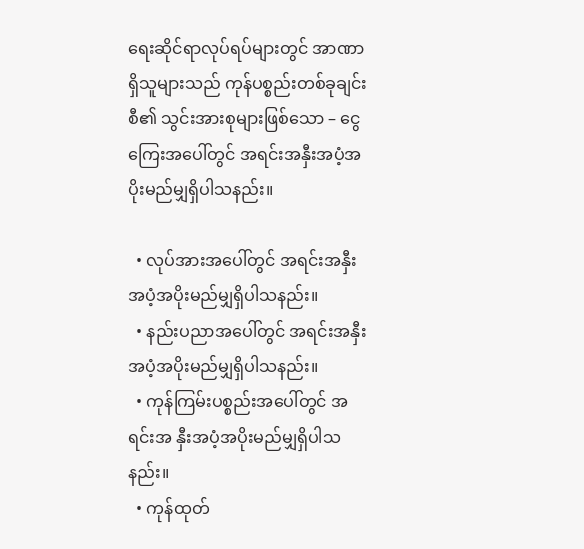ရေးဆိုင်ရာလုပ်ရပ်များတွင် အာဏာရှိသူများသည် ကုန်ပစ္စည်းတစ်ခုချင်းစီ၏ သွင်းအားစုများဖြစ်သော – ငွေကြေးအပေါ်တွင် အရင်းအနှီးအပံ့အပိုးမည်မျှရှိပါသနည်း။

  • လုပ်အားအပေါ်တွင် အရင်းအနှီးအပံ့အပိုးမည်မျှရှိပါသနည်း။
  • နည်းပညာအပေါ်တွင် အရင်းအနှီးအပံ့အပိုးမည်မျှရှိပါသနည်း။
  • ကုန်ကြမ်းပစ္စည်းအပေါ်တွင် အရင်းအ နှီးအပံ့အပိုးမည်မျှရှိပါသနည်း။
  • ကုန်ထုတ်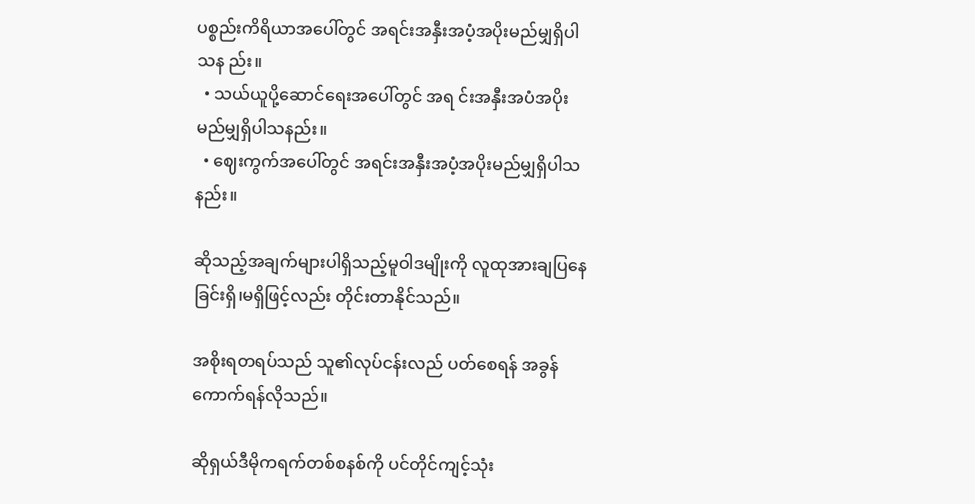ပစ္စည်းကိရိယာအပေါ်တွင် အရင်းအနှီးအပံ့အပိုးမည်မျှရှိပါသန ည်း။
  • သယ်ယူပို့ဆောင်ရေးအပေါ်တွင် အရ င်းအနှီးအပံအပိုး မည်မျှရှိပါသနည်း။
  • ဈေးကွက်အပေါ်တွင် အရင်းအနှီးအပံ့အပိုးမည်မျှရှိပါသနည်း။

ဆိုသည့်အချက်များပါရှိသည့်မူဝါဒမျိုးကို လူထုအားချပြနေခြင်းရှိ၊မရှိဖြင့်လည်း တိုင်းတာနိုင်သည်။

အစိုးရတရပ်သည် သူ၏လုပ်ငန်းလည် ပတ်စေရန် အခွန်ကောက်ရန်လိုသည်။

ဆိုရှယ်ဒီမိုကရက်တစ်စနစ်ကို ပင်တိုင်ကျင့်သုံး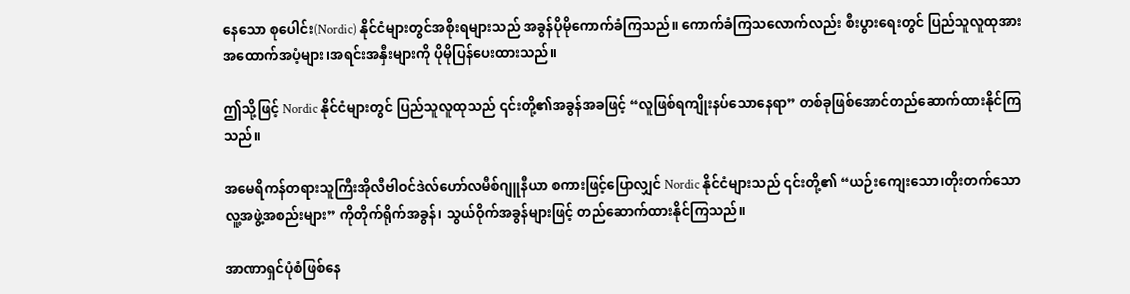နေသော စုပေါင်း(Nordic) နိုင်ငံများတွင်အစိုးရများသည် အခွန်ပိုမိုကောက်ခံကြသည်။ ကောက်ခံကြသလောက်လည်း စီးပွားရေးတွင် ပြည်သူလူထုအား အထောက်အပံ့များ၊အရင်းအနှီးများကို ပိုမိုပြန်ပေးထားသည်။

ဤသို့ဖြင့် Nordic နိုင်ငံများတွင် ပြည်သူလူထုသည် ၎င်းတို့၏အခွန်အခဖြင့် “လူဖြစ်ရကျိုးနပ်သောနေရာ” တစ်ခုဖြစ်အောင်တည်ဆောက်ထားနိုင်ကြသည်။

အမေရိကန်တရားသူကြီးအိုလီဗါဝင်ဒဲလ်ဟော်လမီစ်ဂျူနီယာ စကားဖြင့်ပြောလျှင် Nordic နိုင်ငံများသည် ၎င်းတို့၏ “ယဉ်းကျေးသော၊တိုးတက်သော လူ့အဖွဲ့အစည်းများ” ကိုတိုက်ရိုက်အခွန်၊ သွယ်ဝိုက်အခွန်များဖြင့် တည်ဆောက်ထားနိုင်ကြသည်။

အာဏာရှင်ပုံစံဖြစ်နေ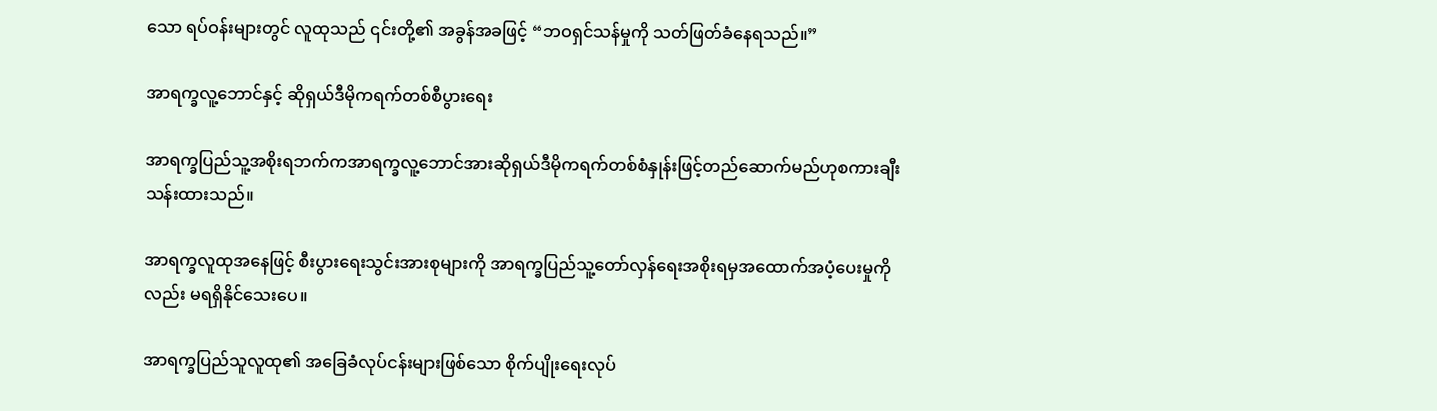သော ရပ်ဝန်းများတွင် လူထုသည် ၎င်းတို့၏ အခွန်အခဖြင့် “ဘဝရှင်သန်မှုကို သတ်ဖြတ်ခံနေရသည်။”

အာရက္ခလူ့ဘောင်နှင့် ဆိုရှယ်ဒီမိုကရက်တစ်စီပွားရေး

အာရက္ခပြည်သူ့အစိုးရဘက်ကအာရက္ခလူ့ဘောင်အားဆိုရှယ်ဒီမိုကရက်တစ်စံနှုန်းဖြင့်တည်ဆောက်မည်ဟုစကားချီး သန်းထားသည်။

အာရက္ခလူထုအနေဖြင့် စီးပွားရေးသွင်းအားစုများကို အာရက္ခပြည်သူ့တော်လှန်ရေးအစိုးရမှအထောက်အပံ့ပေးမှုကိုလည်း မရရှိနိုင်သေးပေ။

အာရက္ခပြည်သူလူထု၏ အခြေခံလုပ်ငန်းများဖြစ်သော စိုက်ပျိုးရေးလုပ်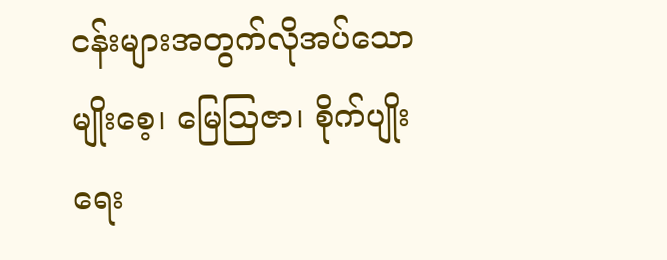ငန်းများအတွက်လိုအပ်သောမျိုးစေ့၊ မြေသြဇာ၊ စိုက်ပျိုးရေး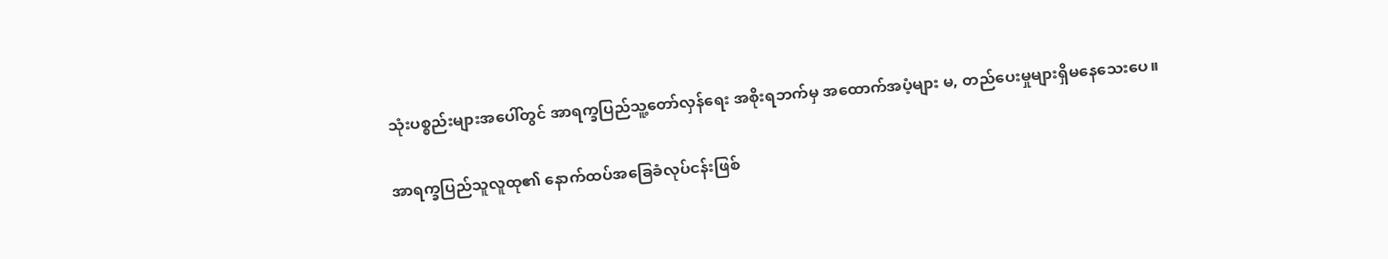သုံးပစ္စည်းများအပေါ်တွင် အာရက္ခပြည်သူ့တော်လှန်ရေး အစိုးရဘက်မှ အထောက်အပံ့များ မ, တည်ပေးမှုများရှိမနေသေးပေ။

အာရက္ခပြည်သူလူထု၏ နောက်ထပ်အခြေခံလုပ်ငန်းဖြစ်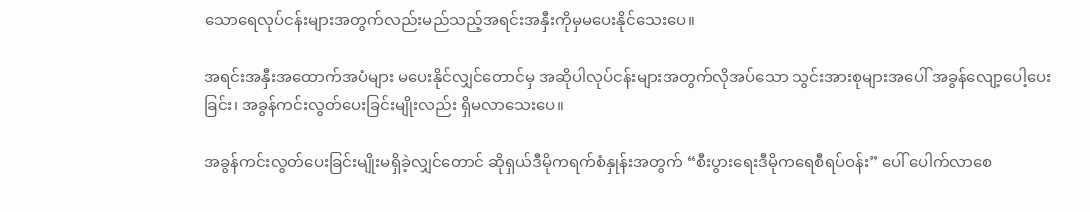သောရေလုပ်ငန်းများအတွက်လည်းမည်သည့်အရင်းအနှီးကိုမှမပေးနိုင်သေးပေ။

အရင်းအနှီးအထောက်အပံများ မပေးနိုင်လျှင်တောင်မှ အဆိုပါလုပ်ငန်းများအတွက်လိုအပ်သော သွင်းအားစုများအပေါ် အခွန်လျော့ပေါ့ပေးခြင်း၊ အခွန်ကင်းလွတ်ပေးခြင်းမျိုးလည်း ရှိမလာသေးပေ။

အခွန်ကင်းလွတ်ပေးခြင်းမျိုးမရှိခဲ့လျှင်တောင် ဆိုရှယ်ဒီမိုကရက်စံနှုန်းအတွက် “စီးပွားရေးဒီမိုကရေစီရပ်ဝန်း” ပေါ် ပေါက်လာစေ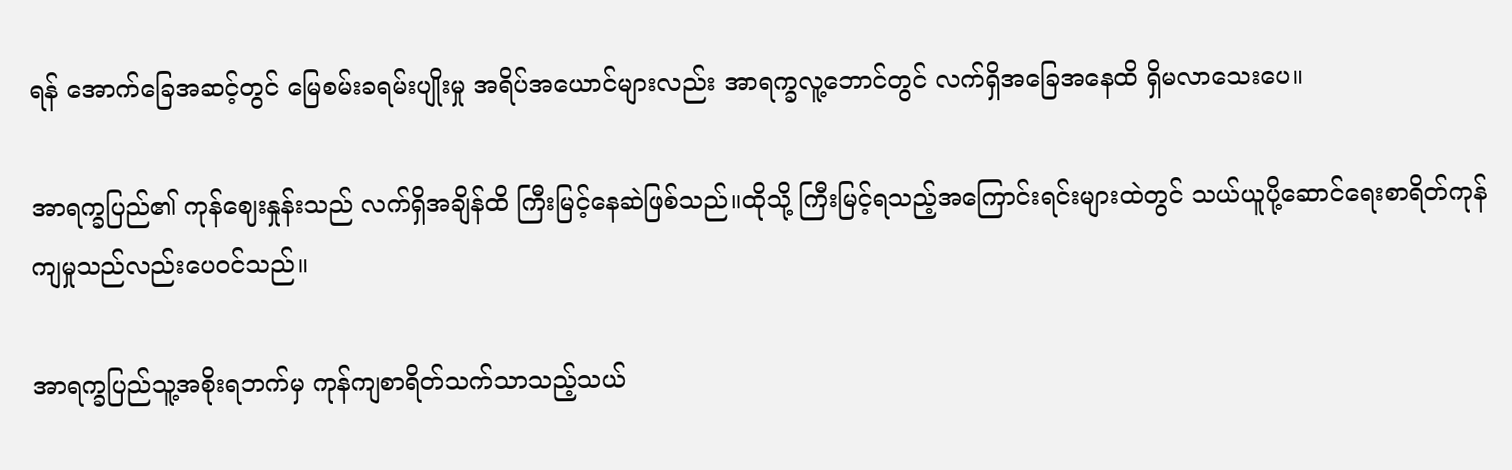ရန် အောက်ခြေအဆင့်တွင် မြေစမ်းခရမ်းပျိုးမှု အရိပ်အယောင်များလည်း အာရက္ခလူ့ဘောင်တွင် လက်ရှိအခြေအနေထိ ရှိမလာသေးပေ။

အာရက္ခပြည်၏ ကုန်ဈေးနှုန်းသည် လက်ရှိအချိန်ထိ ကြီးမြင့်နေဆဲဖြစ်သည်။ထိုသို့ ကြီးမြင့်ရသည့်အကြောင်းရင်းများထဲတွင် သယ်ယူပို့ဆောင်ရေးစာရိတ်ကုန်ကျမှုသည်လည်းပေဝင်သည်။

အာရက္ခပြည်သူ့အစိုးရဘက်မှ ကုန်ကျစာရိတ်သက်သာသည့်သယ်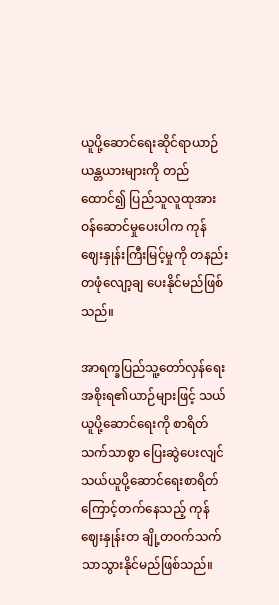ယူပို့ဆောင်ရေးဆိုင်ရာယာဉ်ယန္တယားများကို တည်ထောင်၍ ပြည်သူလူထုအား ဝန်ဆောင်မှုပေးပါက ကုန်ဈေးနှုန်းကြီးမြင့်မှုကို တနည်းတဖုံလျော့ချ ပေးနိုင်မည်ဖြစ်သည်။

အာရက္ခပြည်သူ့တော်လှန်ရေးအစိုးရ၏ယာဉ်များဖြင့် သယ်ယူပို့ဆောင်ရေးကို စာရိတ်သက်သာစွာ ပြေးဆွဲပေးလျင် သယ်ယူပို့ဆောင်ရေးစာရိတ်ကြောင့်တက်နေသည့် ကုန်ဈေးနှုန်းတ ချို့တဝက်သက်သာသွားနိုင်မည်ဖြစ်သည်။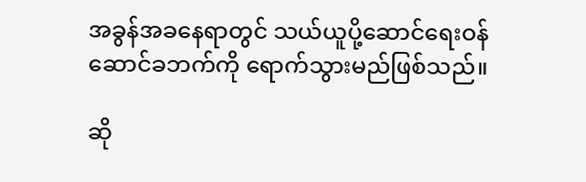အခွန်အခနေရာတွင် သယ်ယူပို့ဆောင်ရေးဝန်ဆောင်ခဘက်ကို ရောက်သွားမည်ဖြစ်သည်။

ဆို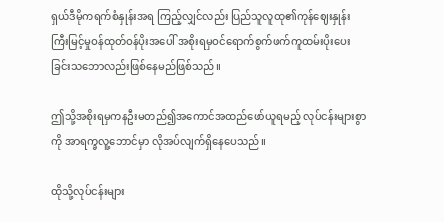ရှယ်ဒီမိုကရက်စံနှုန်းအရ ကြည့်လျှင်လည်း ပြည်သူလူထု၏ကုန်ဈေးနှုန်းကြီးမြင့်မှုဝန်ထုတ်ဝန်ပိုးအပေါ် အစိုးရမှဝင်ရောက်စွက်ဖက်ကူထမ်းပိုးပေးခြင်းသဘောလည်းဖြစ်နေမည်ဖြစ်သည်။

ဤသို့အစိုးရမှကနဦးမတည်၍အကောင်အထည်ဖော်ယူရမည့် လုပ်ငန်းများစွာကို အာရက္ခလူ့ဘောင်မှာ လိုအပ်လျက်ရှိနေပေသည်။

ထိုသို့လုပ်ငန်းများ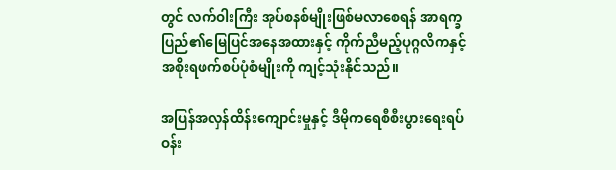တွင် လက်ဝါးကြီး အုပ်စနစ်မျိုးဖြစ်မလာစေရန် အာရက္ခပြည်၏မြေပြင်အနေအထားနှင့် ကိုက်ညီမည့်ပုဂ္ဂလိကနှင့်အစိုးရဖက်စပ်ပုံစံမျိုးကို ကျင့်သုံးနိုင်သည်။

အပြန်အလှန်ထိန်းကျောင်းမှုနှင့် ဒီမိုကရေစီစီးပွားရေးရပ်ဝန်း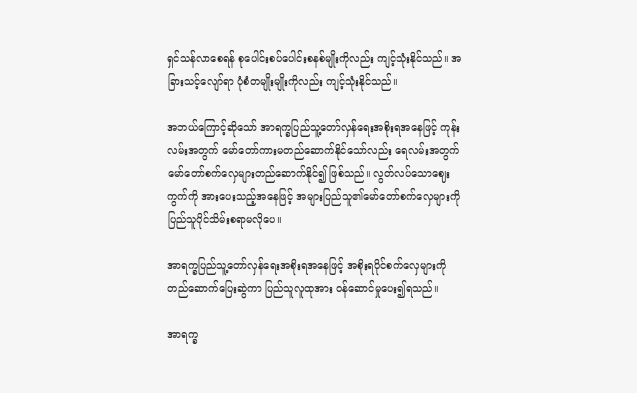ရှင်သန်လာစေရန် စုပေါင်းစပ်ပေါင်းစနစ်မျိုးကိုလည်း ကျင့်သုံးနိုင်သည်။ အခြားသင့်လျော်ရာ ပုံစံတမျိုးမျိုးကိုလည်း ကျင့်သုံးနိုင်သည်။

အဘယ်ကြောင့်ဆိုသော် အာရက္ခပြည်သူ့တော်လှန်ရေးအစိုးရအနေဖြင့် ကုန်းလမ်းအတွက် မော်တော်ကားမတည်ဆောက်နိုင်သော်လည်း ရေလမ်းအတွက်မော်တော်စက်လှေများတည်ဆောက်နိုင်၍ ဖြစ်သည်။ လွတ်လပ်သောဈေးကွက်ကို အားပေးသည့်အနေဖြင့် အများပြည်သူ၏မော်တော်စက်လှေများကို ပြည်သူပိုင်သိမ်းစရာမလိုပေ။

အာရက္ခပြည်သူ့တော်လှန်ရေးအစိုးရအနေဖြင့် အစိုးရပိုင်စက်လှေများကို တည်ဆောက်ပြေးဆွဲကာ ပြည်သူလူထုအား ဝန်ဆောင်မှုပေး၍ရသည်။

အာရက္ခ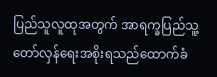ပြည်သူလူထုအတွက် အာရက္ခပြည်သူ့တော်လှန်ရေးအစိုးရသည်ထောက်ခံ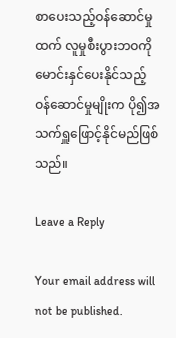စာပေးသည့်ဝန်ဆောင်မှုထက် လူမှုစီးပွားဘဝကို မောင်းနှင်ပေးနိုင်သည့် ဝန်ဆောင်မှုမျိုးက ပို၍အသက်ရှူဖြောင့်နိုင်မည်ဖြစ်သည်။

Leave a Reply

Your email address will not be published.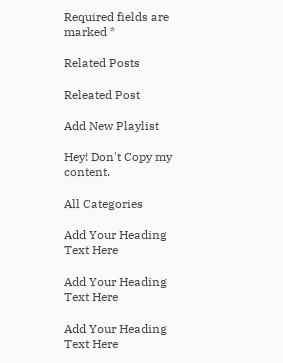Required fields are marked *

Related Posts

Releated Post

Add New Playlist

Hey! Don't Copy my content.

All Categories

Add Your Heading Text Here

Add Your Heading Text Here

Add Your Heading Text Here